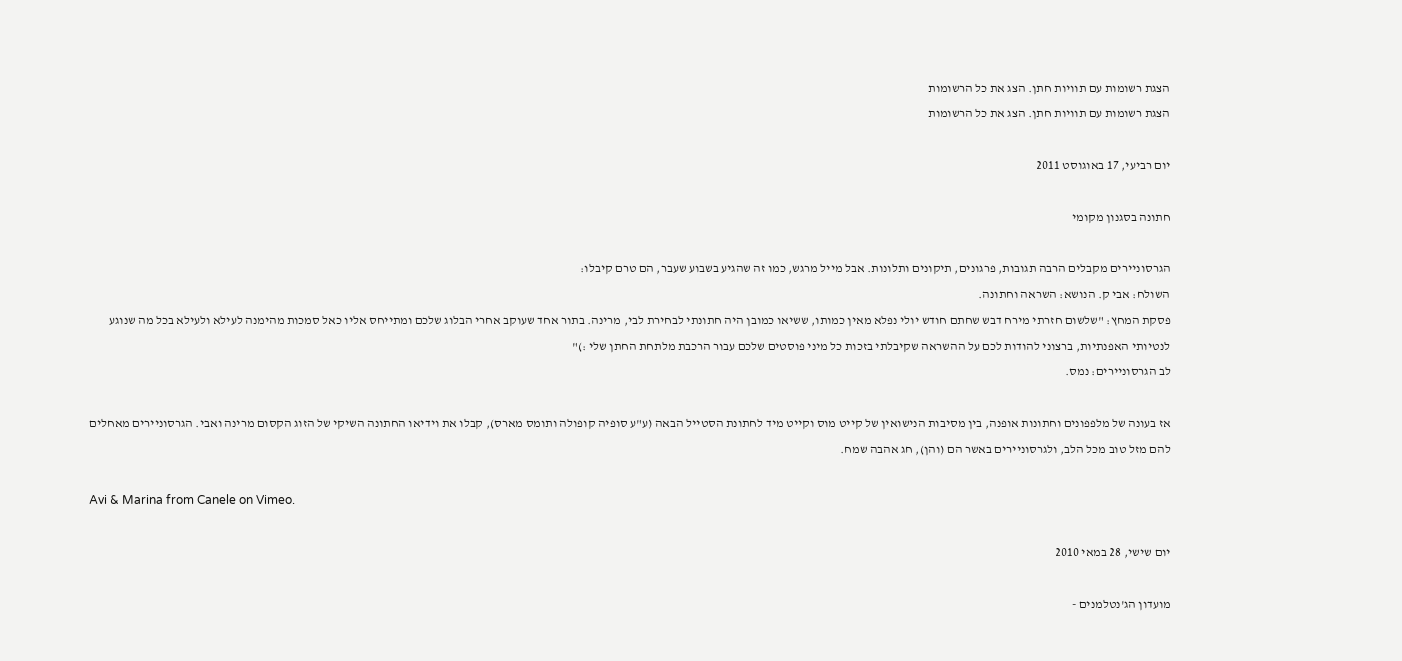הצגת רשומות עם תוויות חתן. הצג את כל הרשומות
הצגת רשומות עם תוויות חתן. הצג את כל הרשומות

יום רביעי, 17 באוגוסט 2011

חתונה בסגנון מקומי

הגרסוניירים מקבלים הרבה תגובות, פרגונים, תיקונים ותלונות. אבל מייל מרגש, כמו זה שהגיע בשבוע שעבר, הם טרם קיבלו:
השולח: אבי ק. הנושא: השראה וחתונה.
פסקת המחץ: "שלשום חזרתי מירח דבש שחתם חודש יולי נפלא מאין כמותו, ששיאו כמובן היה חתונתי לבחירת לבי, מרינה. בתור אחד שעוקב אחרי הבלוג שלכם ומתייחס אליו כאל סמכות מהימנה לעילא ולעילא בכל מה שנוגע לנטיותי האפנתיות, ברצוני להודות לכם על ההשראה שקיבלתי בזכות כל מיני פוסטים שלכם עבור הרכבת מלתחת החתן שלי :)"
לב הגרסוניירים: נמס.

אז בעונה של מלפפונים וחתונות אופנה, בין מסיבות הנישואין של קייט מוס וקייט מיד לחתונת הסטייל הבאה (ע"ע סופיה קופולה ותומס מארס), קבלו את וידיאו החתונה השיקי של הזוג הקסום מרינה ואבי. הגרסוניירים מאחלים להם מזל טוב מכל הלב, ולגרסוניירים באשר הם (והן), חג אהבה שמח.

Avi & Marina from Canele on Vimeo.

יום שישי, 28 במאי 2010

מועדון הג'נטלמנים -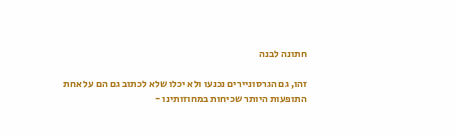חתונה לבנה

זהו, גם הגרסוניירים נכנעו ולא יכלו שלא לכתוב גם הם על אחת התופעות היותר שכיחות במחוזותינו -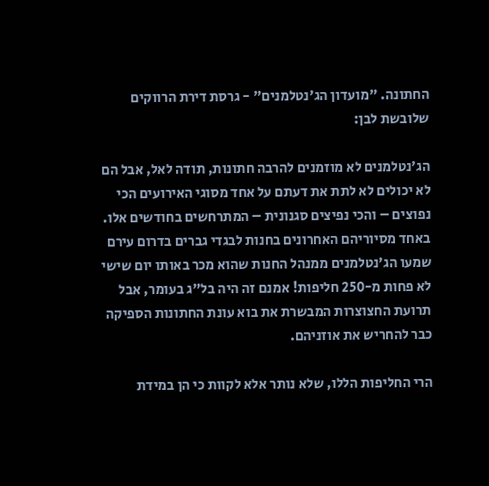החתונה. "מועדון הג'נטלמנים" - גרסת דירת הרווקים שלובשת לבן:

הג'נטלמנים לא מוזמנים להרבה חתונות, תודה לאל, אבל הם לא יכולים לא לתת את דעתם על אחד מסוגי האירועים הכי נפוצים – והכי נפיצים סגנונית – המתרחשים בחודשים אלו. באחד מסיוריהם האחרונים בחנות לבגדי גברים בדרום עירם שמעו הג'נטלמנים ממנהל החנות שהוא מכר באותו יום שישי לא פחות מ-250 חליפות! אמנם זה היה בל"ג בעומר, אבל תרועת החצוצרות המבשרת את בוא עונת החתונות הספיקה כבר להחריש את אוזניהם.

הרי החליפות הללו, שלא נותר אלא לקוות כי הן במידת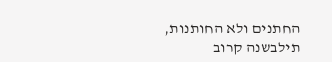החתנים ולא החותנות, תילבשנה קרוב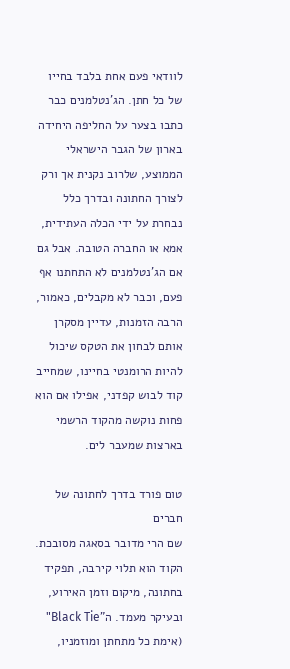לוודאי פעם אחת בלבד בחייו של כל חתן. הג'נטלמנים כבר כתבו בצער על החליפה היחידה בארון של הגבר הישראלי הממוצע, שלרוב נקנית אך ורק לצורך החתונה ובדרך כלל נבחרת על ידי הכלה העתידית, אמא או החברה הטובה. אבל גם אם הג'נטלמנים לא התחתנו אף פעם, וכבר לא מקבלים, כאמור, הרבה הזמנות, עדיין מסקרן אותם לבחון את הטקס שיכול להיות הרומנטי בחיינו, שמחייב קוד לבוש קפדני, אפילו אם הוא פחות נוקשה מהקוד הרשמי בארצות שמעבר לים.

טום פורד בדרך לחתונה של חברים
שם הרי מדובר בסאגה מסובכת. הקוד הוא תלוי קירבה, תפקיד בחתונה, מיקום וזמן האירוע, ובעיקר מעמד. ה"Black Tie" (אימת כל מתחתן ומוזמניו,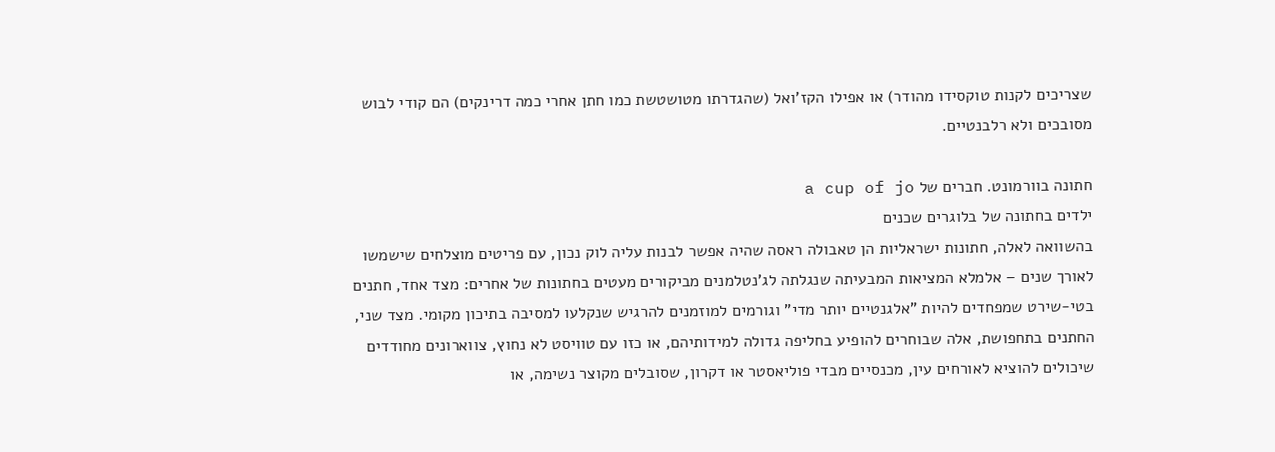שצריכים לקנות טוקסידו מהודר) או אפילו הקז'ואל (שהגדרתו מטושטשת כמו חתן אחרי כמה דרינקים) הם קודי לבוש מסובכים ולא רלבנטיים.

חתונה בוורמונט. חברים של a cup of jo
ילדים בחתונה של בלוגרים שכנים
בהשוואה לאלה, חתונות ישראליות הן טאבולה ראסה שהיה אפשר לבנות עליה לוק נכון, עם פריטים מוצלחים שישמשו לאורך שנים – אלמלא המציאות המבעיתה שנגלתה לג'נטלמנים מביקורים מעטים בחתונות של אחרים: מצד אחד, חתנים בטי-שירט שמפחדים להיות "אלגנטיים יותר מדי" וגורמים למוזמנים להרגיש שנקלעו למסיבה בתיכון מקומי. מצד שני, החתנים בתחפושת, אלה שבוחרים להופיע בחליפה גדולה למידותיהם, או כזו עם טוויסט לא נחוץ, צווארונים מחודדים שיכולים להוציא לאורחים עין, מכנסיים מבדי פוליאסטר או דקרון, שסובלים מקוצר נשימה, או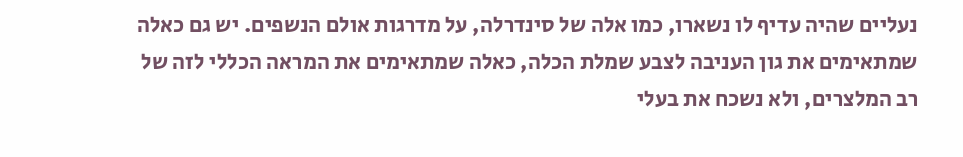נעליים שהיה עדיף לו נשארו, כמו אלה של סינדרלה, על מדרגות אולם הנשפים. יש גם כאלה שמתאימים את גון העניבה לצבע שמלת הכלה, כאלה שמתאימים את המראה הכללי לזה של רב המלצרים, ולא נשכח את בעלי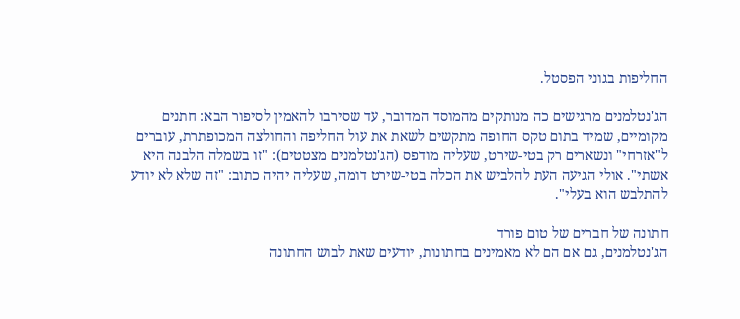החליפות בגוני הפסטל.

הג'נטלמנים מרגישים כה מנותקים מהמוסד המדובר, עד שסירבו להאמין לסיפור הבא: חתנים מקומיים, שמיד בתום טקס החופה מתקשים לשאת את עול החליפה והחולצה המכופתרת, עוברים ל"אזרחי" ונשארים רק בטי-שירט, שעליה מודפס (הג'נטלמנים מצטטים): "זו בשמלה הלבנה היא אשתי". אולי הגיעה העת להלביש את הכלה בטי-שירט דומה, שעליה יהיה כתוב: "זה שלא לא יודע להתלבש הוא בעלי".

חתונה של חברים של טום פורד
הג'נטלמנים, גם אם הם לא מאמינים בחתונות, יודעים שאת לבוש החתונה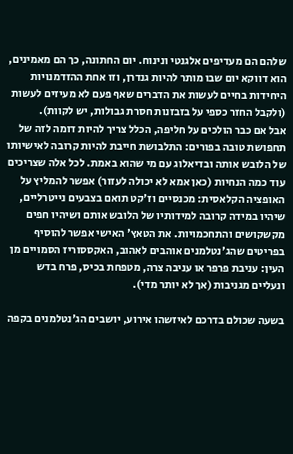שלהם הם מעדיפים אלגנטי ונינוח. יום החתונה, כך הם מאמינים, הוא דווקא יום שבו מותר להיות גנדרן, וזו אחת ההזדמנויות היחידות בחיים לעשות את הדברים שאף פעם לא מעיזים לעשות (ולקבל החזר כספי על בזבזנות חסרת גבולות, יש לקוות).
אבל אם כבר הולכים על חליפה, הכלל צריך להיות דומה לזה של תחפושת טובה בפורים: התלבושת חייבת להיות קרובה לאישיותו של הלובש אותה ובדיאלוג עם מי שהוא באמת. לכל אלה שצריכים עוד כמה הנחיות (כאן אמא לא יכולה לעזור) אפשר להמליץ על האופציה הקלאסית: מכנסיים וז'קט תואם בצבעים נייטרליים, שיהיו במידה קרובה למידותיו של הלובש אותם ושיהיו חפים מקשקושים והתחכמויות. את הטאץ' האישי אפשר להוסיף בפריטים שהג'נטלמנים אוהבים לאהוב, האקססוריז הסמויים מן העין: עניבת פרפר או עניבה צרה, מטפחת בכיס, פרח בדש ונעליים מגניבות (אך לא יותר מדי).

בשעה שכולם בדרכם לאיזשהו אירוע, יושבים הג'נטלמנים בקפה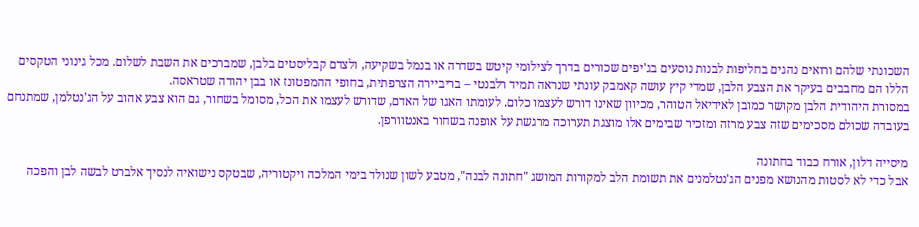השכונתי שלהם ורואים נהגים בחליפות לבנות נוסעים בג'יפים שכורים בדרך לצילומי קיטש בשדרה או בנמל בשקיעה, ולצדם קבליסטים בלבן, שמברכים את השבת לשלום. מכל גינוני הטקסים הללו הם מחבבים בעיקר את הצבע הלבן, שמדי קיץ עושה קאמבק עונתי שנראה תמיד רלבנטי – בריביירה הצרפתית, בחופי ההמפטונז או בבן יהודה שטראסה.
במסורת היהודית הלבן מקושר כמובן לאידיאל הטוהר, מכיוון שאינו דורש לעצמו כלום. לעומתו האגו של האדם, שדורש לעצמו את הכל, מסומל בשחור, גם הוא צבע אהוב על הג'נטלמן, שמתנחם בעובדה שכולם מסכימים שזה צבע מרזה ומזכיר שבימים אלו מוצגת תערוכה מרגשת על אופנה בשחור באנטוורפן.

מיסייה דלון, אורח כבוד בחתונה
אבל כדי לא לסטות מהנושא מפנים הג'נטלמנים את תשומת הלב למקורות המושג "חתונה לבנה", מטבע לשון שנולד בימי המלכה ויקטוריה, שבטקס נישואיה לנסיך אלברט לבשה לבן והפכה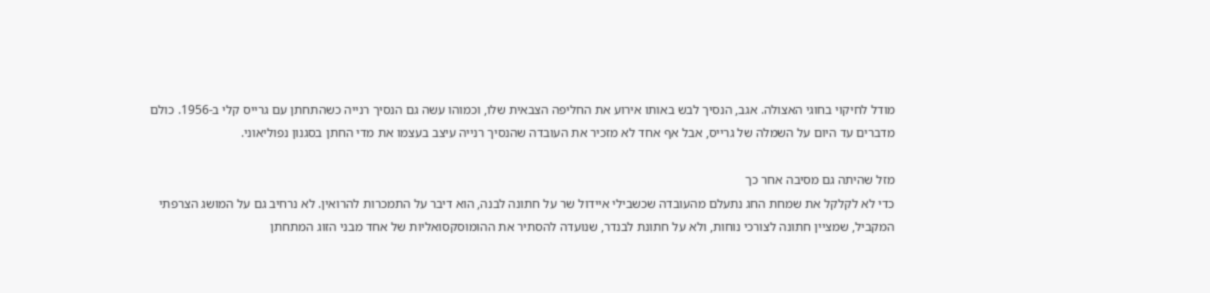מודל לחיקוי בחוגי האצולה. אגב, הנסיך לבש באותו אירוע את החליפה הצבאית שלו, וכמוהו עשה גם הנסיך רנייה כשהתחתן עם גרייס קלי ב-1956. כולם מדברים עד היום על השמלה של גרייס, אבל אף אחד לא מזכיר את העובדה שהנסיך רנייה עיצב בעצמו את מדי החתן בסגנון נפוליאוני.

מזל שהיתה גם מסיבה אחר כך
כדי לא לקלקל את שמחת החג נתעלם מהעובדה שכשבילי איידול שר על חתונה לבנה, הוא דיבר על התמכרות להרואין. לא נרחיב גם על המושג הצרפתי המקביל, שמציין חתונה לצורכי נוחות, ולא על חתונת לבנדר, שנועדה להסתיר את ההומוסקסואליות של אחד מבני הזוג המתחתן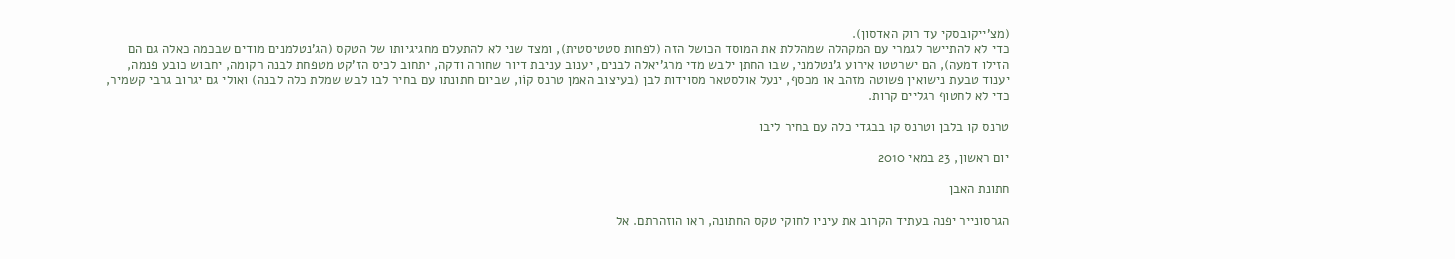(מצ'ייקובסקי עד רוק האדסון).
כדי לא להתיישר לגמרי עם המקהלה שמהללת את המוסד הכושל הזה (לפחות סטטיסטית), ומצד שני לא להתעלם מחגיגיותו של הטקס (הג'נטלמנים מודים שבכמה כאלה גם הם הזילו דמעה), הם ישרטטו אירוע ג'נטלמני, שבו החתן ילבש מדי מרג'יאלה לבנים, יענוב עניבת דיור שחורה ודקה, יתחוב לכיס הז'קט מטפחת לבנה רקומה, יחבוש כובע פנמה, יענוד טבעת נישואין פשוטה מזהב או מכסף, ינעל אולסטאר מסוידות לבן (בעיצוב האמן טרנס קוֹו, שביום חתונתו עם בחיר לבו לבש שמלת כלה לבנה) ואולי גם יגרוב גרבי קשמיר, כדי לא לחטוף רגליים קרות.

טרנס קו בלבן וטרנס קו בבגדי כלה עם בחיר ליבו

יום ראשון, 23 במאי 2010

חתונת האבן

הגרסונייר יפנה בעתיד הקרוב את עיניו לחוקי טקס החתונה, ראו הוזהרתם. אל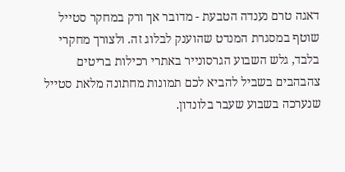דאגה טרם נענדה הטבעת - מדובר אך ורק במחקר סטייל שוטף במסגרת המנדט שהוענק לבלוג זה. ולצורך מחקרי בלבד, גלש השבוע הגרסונייר באתרי רכילות בריטים צהבהבים בשביל להביא לכם תמונות מחתונה מלאת סטייל שנערכה בשבוע שעבר בלונדון.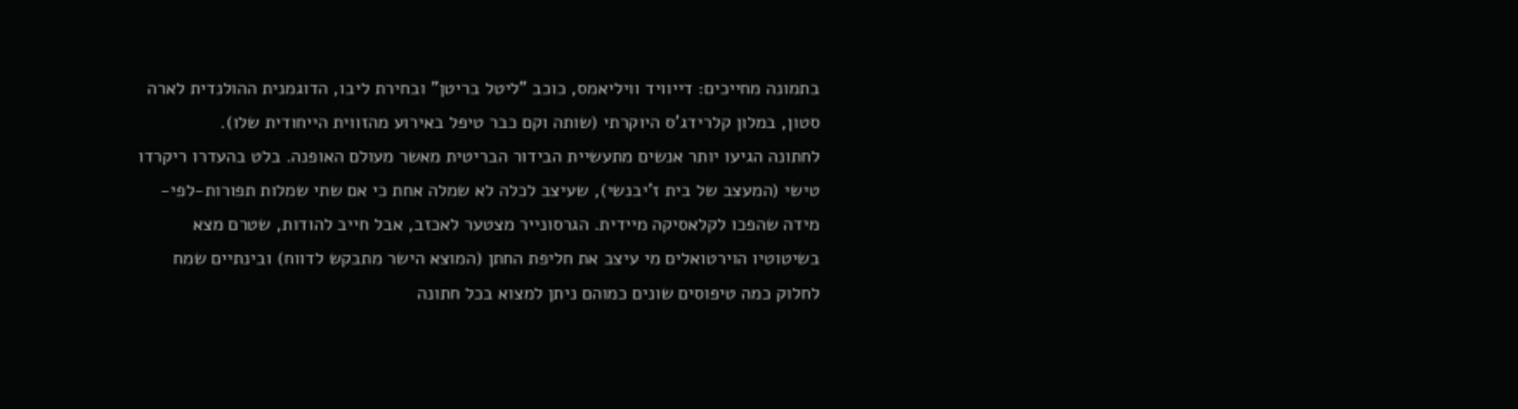בתמונה מחייכים: דייוויד וויליאמס, כוכב "ליטל בריטן" ובחירת ליבו, הדוגמנית ההולנדית לארה סטון, במלון קלרידג'ס היוקרתי (שותה וקם כבר טיפל באירוע מהזווית הייחודית שלו).
לחתונה הגיעו יותר אנשים מתעשיית הבידור הבריטית מאשר מעולם האופנה. בלט בהעדרו ריקרדו טישי (המעצב של בית ז'יבנשי), שעיצב לכלה לא שמלה אחת כי אם שתי שמלות תפורות-לפי-מידה שהפכו לקלאסיקה מיידית. הגרסונייר מצטער לאכזב, אבל חייב להודות, שטרם מצא בשיטוטיו הוירטואלים מי עיצב את חליפת החתן (המוצא הישר מתבקש לדווח) ובינתיים שמח לחלוק כמה טיפוסים שונים כמוהם ניתן למצוא בכל חתונה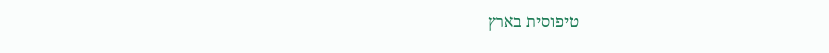טיפוסית בארץ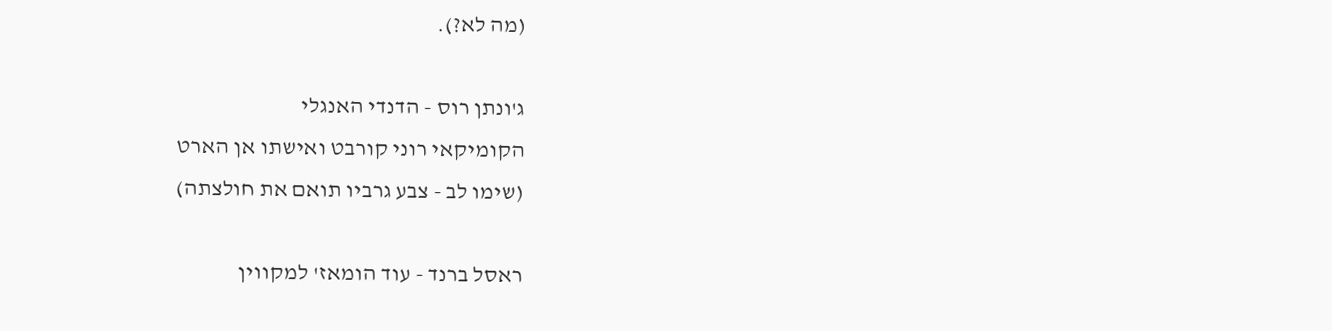(מה לא?).

ג'ונתן רוס - הדנדי האנגלי
הקומיקאי רוני קורבט ואישתו אן הארט
(שימו לב - צבע גרביו תואם את חולצתה)

ראסל ברנד - עוד הומאז' למקווין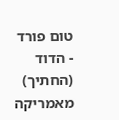טום פורד - הדוד (החתיך) מאמריקה